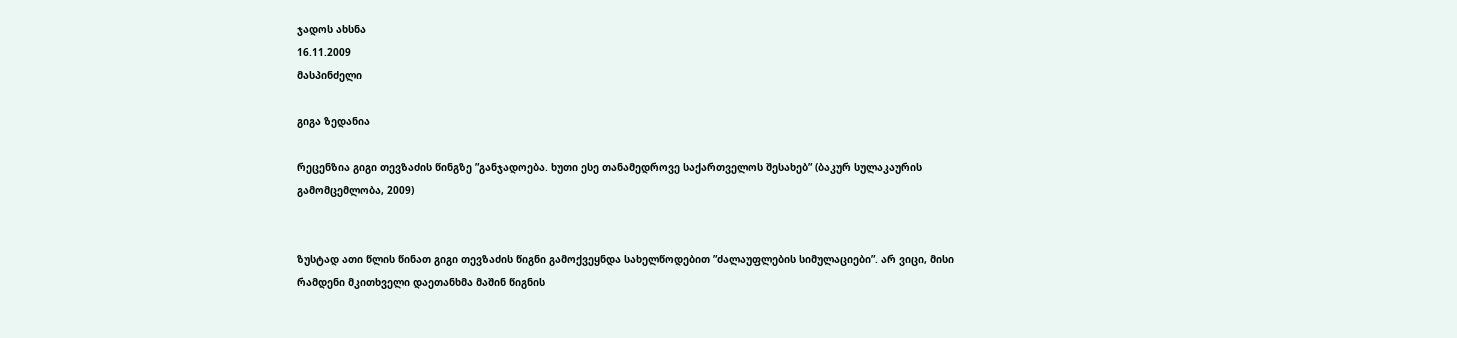ჯადოს ახსნა
16.11.2009
მასპინძელი

გიგა ზედანია

რეცენზია გიგი თევზაძის წინგზე ”განჯადოება. ხუთი ესე თანამედროვე საქართველოს შესახებ” (ბაკურ სულაკაურის გამომცემლობა, 2009)


ზუსტად ათი წლის წინათ გიგი თევზაძის წიგნი გამოქვეყნდა სახელწოდებით ”ძალაუფლების სიმულაციები”. არ ვიცი, მისი რამდენი მკითხველი დაეთანხმა მაშინ წიგნის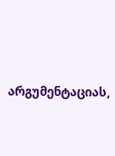არგუმენტაციას,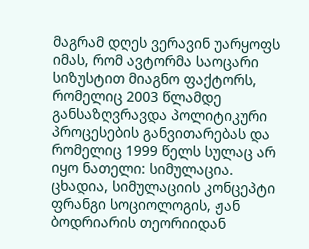მაგრამ დღეს ვერავინ უარყოფს იმას, რომ ავტორმა საოცარი სიზუსტით მიაგნო ფაქტორს, რომელიც 2003 წლამდე განსაზღვრავდა პოლიტიკური პროცესების განვითარებას და რომელიც 1999 წელს სულაც არ იყო ნათელი: სიმულაცია. ცხადია, სიმულაციის კონცეპტი ფრანგი სოციოლოგის, ჟან ბოდრიარის თეორიიდან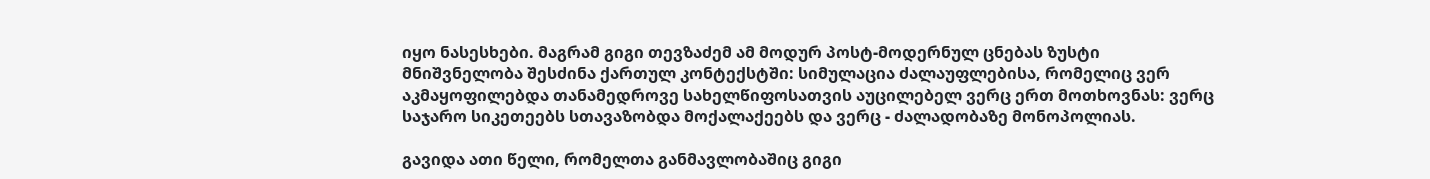იყო ნასესხები. მაგრამ გიგი თევზაძემ ამ მოდურ პოსტ-მოდერნულ ცნებას ზუსტი მნიშვნელობა შესძინა ქართულ კონტექსტში: სიმულაცია ძალაუფლებისა, რომელიც ვერ აკმაყოფილებდა თანამედროვე სახელწიფოსათვის აუცილებელ ვერც ერთ მოთხოვნას: ვერც საჯარო სიკეთეებს სთავაზობდა მოქალაქეებს და ვერც - ძალადობაზე მონოპოლიას.

გავიდა ათი წელი, რომელთა განმავლობაშიც გიგი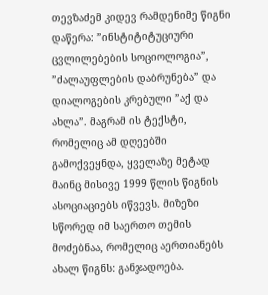თევზაძემ კიდევ რამდენიმე წიგნი დაწერა: ”ინსტიტიტუციური ცვლილებების სოციოლოგია”, ”ძალაუფლების დაბრუნება” და დიალოგების კრებული ”აქ და ახლა”. მაგრამ ის ტექსტი, რომელიც ამ დღეებში გამოქვეყნდა, ყველაზე მეტად მაინც მისივე 1999 წლის წიგნის ასოციაციებს იწვევს. მიზეზი სწორედ იმ საერთო თემის მოძებნაა, რომელიც აერთიანებს ახალ წიგნს: განჯადოება.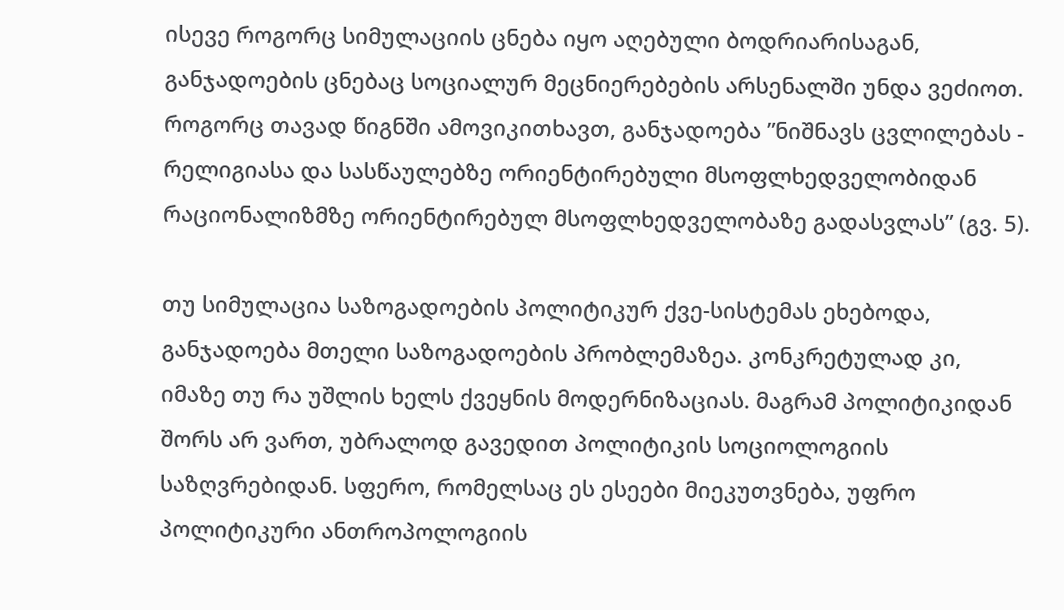ისევე როგორც სიმულაციის ცნება იყო აღებული ბოდრიარისაგან, განჯადოების ცნებაც სოციალურ მეცნიერებების არსენალში უნდა ვეძიოთ. როგორც თავად წიგნში ამოვიკითხავთ, განჯადოება ”ნიშნავს ცვლილებას - რელიგიასა და სასწაულებზე ორიენტირებული მსოფლხედველობიდან რაციონალიზმზე ორიენტირებულ მსოფლხედველობაზე გადასვლას” (გვ. 5).

თუ სიმულაცია საზოგადოების პოლიტიკურ ქვე-სისტემას ეხებოდა, განჯადოება მთელი საზოგადოების პრობლემაზეა. კონკრეტულად კი, იმაზე თუ რა უშლის ხელს ქვეყნის მოდერნიზაციას. მაგრამ პოლიტიკიდან შორს არ ვართ, უბრალოდ გავედით პოლიტიკის სოციოლოგიის საზღვრებიდან. სფერო, რომელსაც ეს ესეები მიეკუთვნება, უფრო პოლიტიკური ანთროპოლოგიის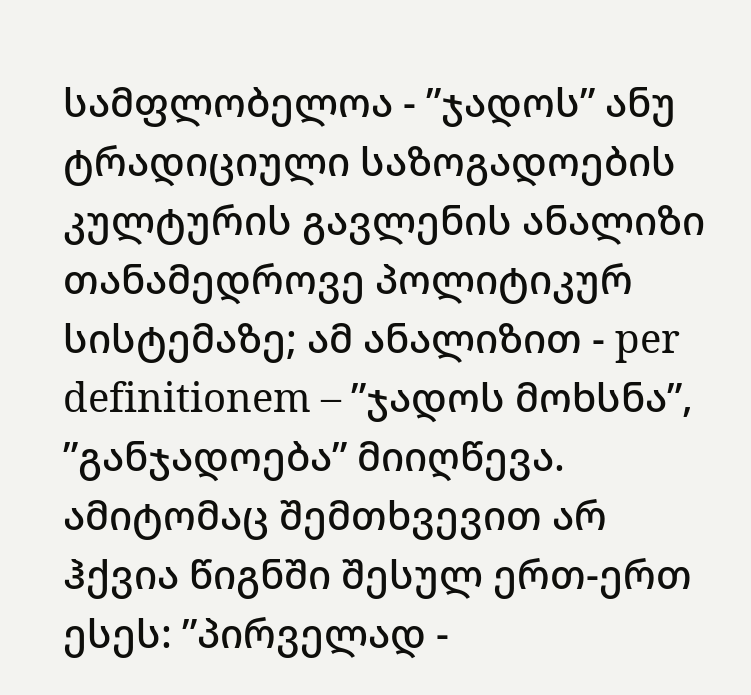სამფლობელოა - ”ჯადოს” ანუ ტრადიციული საზოგადოების კულტურის გავლენის ანალიზი თანამედროვე პოლიტიკურ სისტემაზე; ამ ანალიზით - per definitionem – ”ჯადოს მოხსნა”, ”განჯადოება” მიიღწევა. ამიტომაც შემთხვევით არ ჰქვია წიგნში შესულ ერთ-ერთ ესეს: ”პირველად -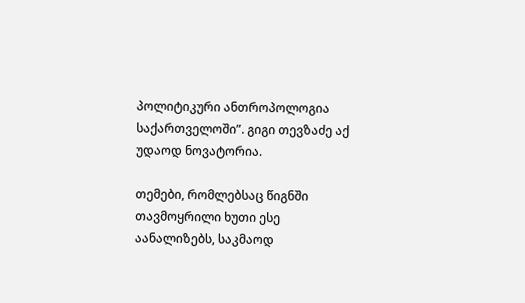პოლიტიკური ანთროპოლოგია საქართველოში”. გიგი თევზაძე აქ უდაოდ ნოვატორია.

თემები, რომლებსაც წიგნში თავმოყრილი ხუთი ესე აანალიზებს, საკმაოდ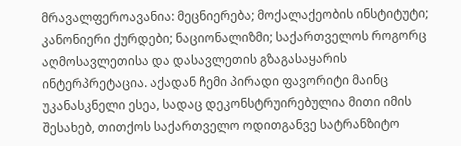მრავალფეროავანია: მეცნიერება; მოქალაქეობის ინსტიტუტი; კანონიერი ქურდები; ნაციონალიზმი; საქართველოს როგორც აღმოსავლეთისა და დასავლეთის გზაგასაყარის ინტერპრეტაცია. აქადან ჩემი პირადი ფავორიტი მაინც უკანასკნელი ესეა, სადაც დეკონსტრუირებულია მითი იმის შესახებ, თითქოს საქართველო ოდითგანვე სატრანზიტო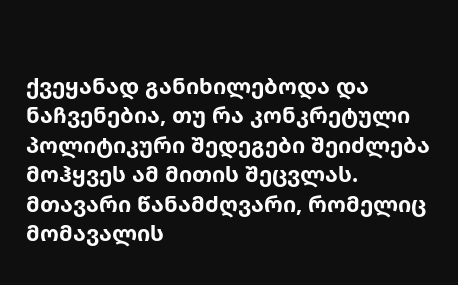ქვეყანად განიხილებოდა და ნაჩვენებია, თუ რა კონკრეტული პოლიტიკური შედეგები შეიძლება მოჰყვეს ამ მითის შეცვლას. მთავარი წანამძღვარი, რომელიც მომავალის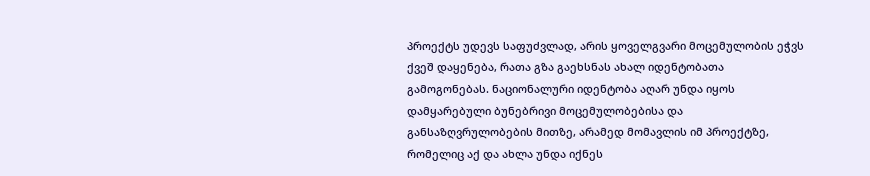პროექტს უდევს საფუძვლად, არის ყოველგვარი მოცემულობის ეჭვს ქვეშ დაყენება, რათა გზა გაეხსნას ახალ იდენტობათა გამოგონებას. ნაციონალური იდენტობა აღარ უნდა იყოს დამყარებული ბუნებრივი მოცემულობებისა და განსაზღვრულობების მითზე, არამედ მომავლის იმ პროექტზე, რომელიც აქ და ახლა უნდა იქნეს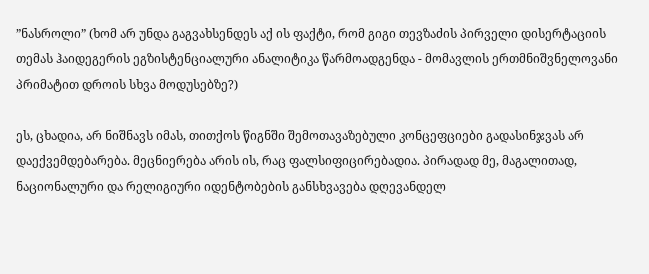”ნასროლი” (ხომ არ უნდა გაგვახსენდეს აქ ის ფაქტი, რომ გიგი თევზაძის პირველი დისერტაციის თემას ჰაიდეგერის ეგზისტენციალური ანალიტიკა წარმოადგენდა - მომავლის ერთმნიშვნელოვანი პრიმატით დროის სხვა მოდუსებზე?)

ეს, ცხადია, არ ნიშნავს იმას, თითქოს წიგნში შემოთავაზებული კონცეფციები გადასინჯვას არ დაექვემდებარება. მეცნიერება არის ის, რაც ფალსიფიცირებადია. პირადად მე, მაგალითად, ნაციონალური და რელიგიური იდენტობების განსხვავება დღევანდელ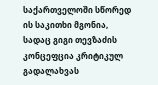საქართველოში სწორედ ის საკითხი მგონია, სადაც გიგი თევზაძის კონცეფცია კრიტიკულ გადალახვას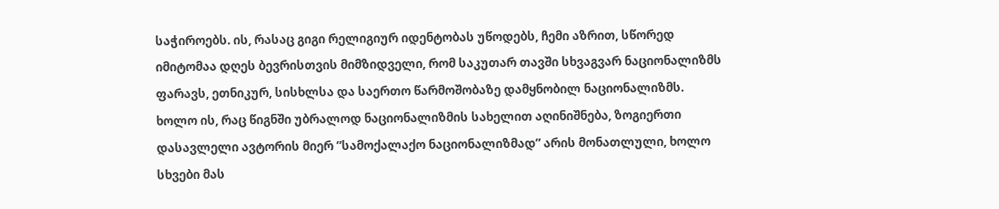საჭიროებს. ის, რასაც გიგი რელიგიურ იდენტობას უწოდებს, ჩემი აზრით, სწორედ იმიტომაა დღეს ბევრისთვის მიმზიდველი, რომ საკუთარ თავში სხვაგვარ ნაციონალიზმს ფარავს, ეთნიკურ, სისხლსა და საერთო წარმოშობაზე დამყნობილ ნაციონალიზმს. ხოლო ის, რაც წიგნში უბრალოდ ნაციონალიზმის სახელით აღინიშნება, ზოგიერთი დასავლელი ავტორის მიერ ”სამოქალაქო ნაციონალიზმად” არის მონათლული, ხოლო სხვები მას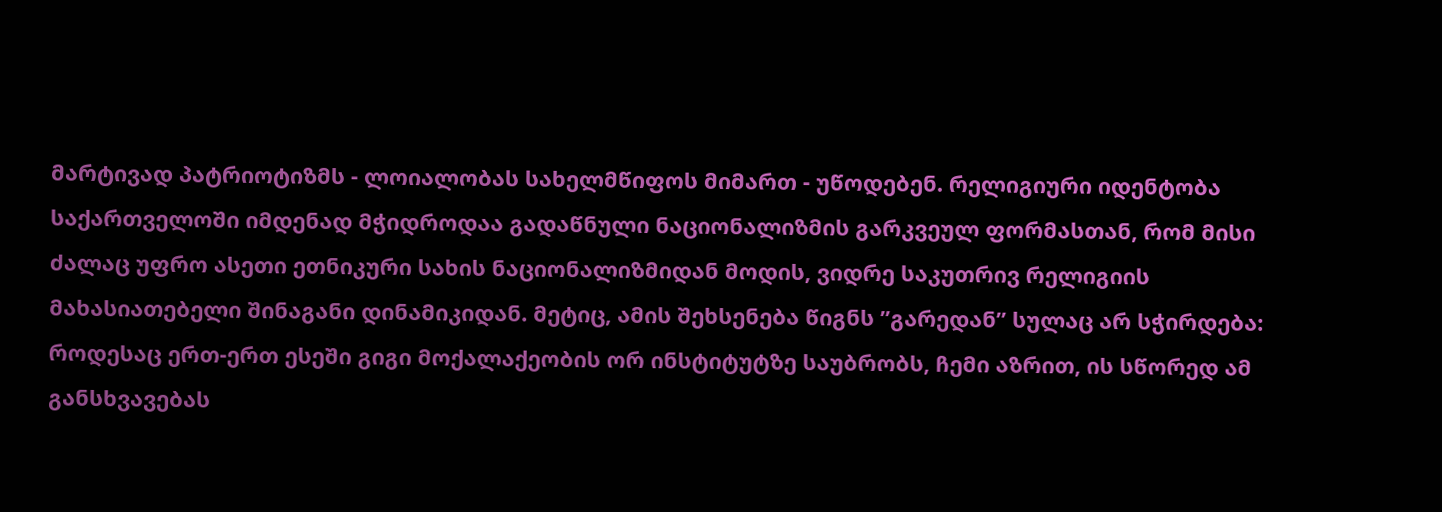მარტივად პატრიოტიზმს - ლოიალობას სახელმწიფოს მიმართ - უწოდებენ. რელიგიური იდენტობა საქართველოში იმდენად მჭიდროდაა გადაწნული ნაციონალიზმის გარკვეულ ფორმასთან, რომ მისი ძალაც უფრო ასეთი ეთნიკური სახის ნაციონალიზმიდან მოდის, ვიდრე საკუთრივ რელიგიის მახასიათებელი შინაგანი დინამიკიდან. მეტიც, ამის შეხსენება წიგნს ”გარედან” სულაც არ სჭირდება: როდესაც ერთ-ერთ ესეში გიგი მოქალაქეობის ორ ინსტიტუტზე საუბრობს, ჩემი აზრით, ის სწორედ ამ განსხვავებას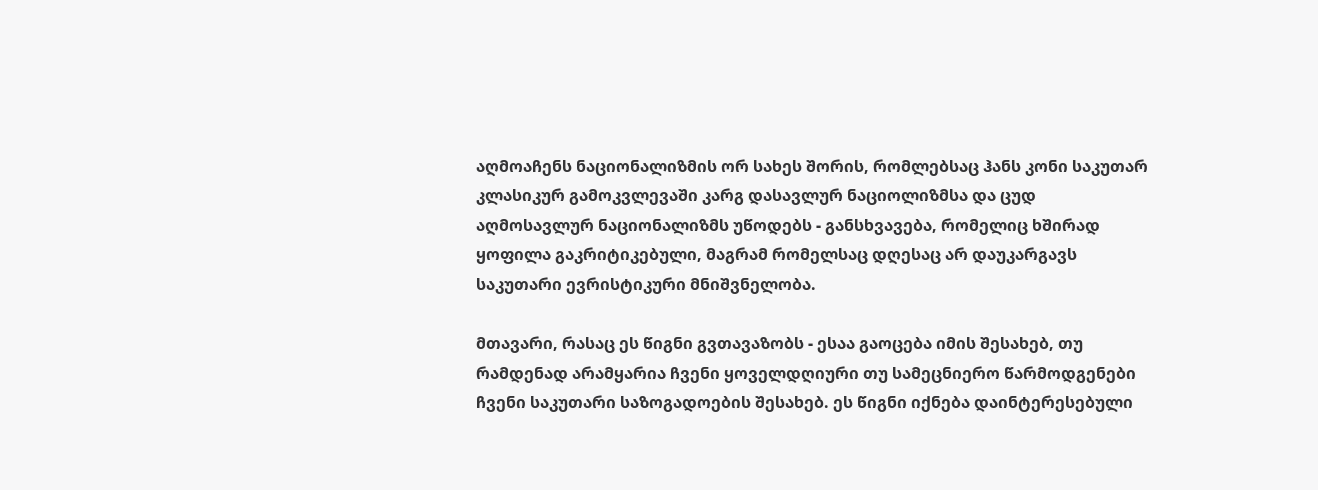აღმოაჩენს ნაციონალიზმის ორ სახეს შორის, რომლებსაც ჰანს კონი საკუთარ კლასიკურ გამოკვლევაში კარგ დასავლურ ნაციოლიზმსა და ცუდ აღმოსავლურ ნაციონალიზმს უწოდებს - განსხვავება, რომელიც ხშირად ყოფილა გაკრიტიკებული, მაგრამ რომელსაც დღესაც არ დაუკარგავს საკუთარი ევრისტიკური მნიშვნელობა.

მთავარი, რასაც ეს წიგნი გვთავაზობს - ესაა გაოცება იმის შესახებ, თუ რამდენად არამყარია ჩვენი ყოველდღიური თუ სამეცნიერო წარმოდგენები ჩვენი საკუთარი საზოგადოების შესახებ. ეს წიგნი იქნება დაინტერესებული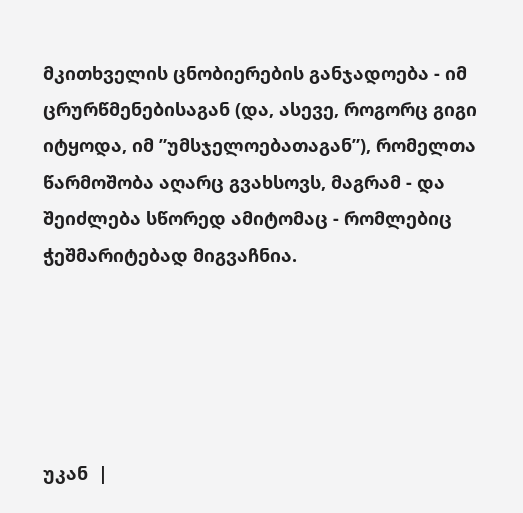მკითხველის ცნობიერების განჯადოება - იმ ცრურწმენებისაგან (და, ასევე, როგორც გიგი იტყოდა, იმ ”უმსჯელოებათაგან”), რომელთა წარმოშობა აღარც გვახსოვს, მაგრამ - და შეიძლება სწორედ ამიტომაც - რომლებიც  ჭეშმარიტებად მიგვაჩნია.





უკან  |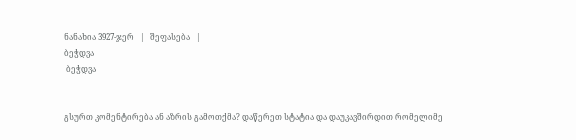ნანახია 3927-ჯერ   |   შეფასება   |
ბეჭდვა
 ბეჭდვა


გსურთ კომენტირება ან აზრის გამოთქმა? დაწერეთ სტატია და დაუკავშირდით რომელიმე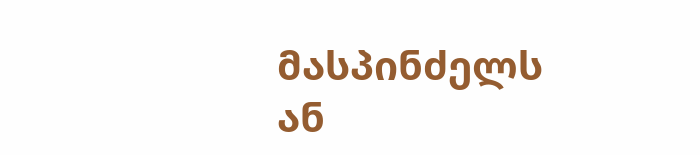მასპინძელს ან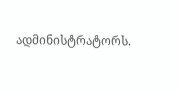ადმინისტრატორს.